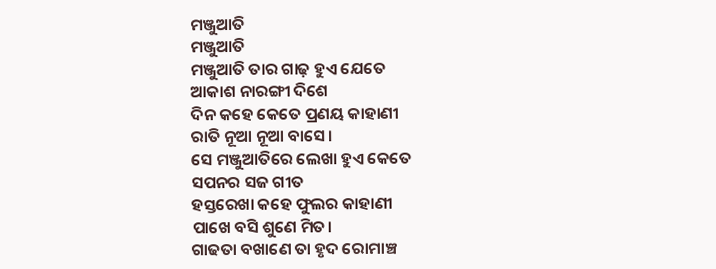ମଞ୍ଜୁଆତି
ମଞ୍ଜୁଆତି
ମଞ୍ଜୁଆତି ତାର ଗାଢ଼ ହୁଏ ଯେତେ
ଆକାଶ ନାରଙ୍ଗୀ ଦିଶେ
ଦିନ କହେ କେତେ ପ୍ରଣୟ କାହାଣୀ
ରାତି ନୂଆ ନୂଆ ବାସେ।
ସେ ମଞ୍ଜୁଆତିରେ ଲେଖା ହୁଏ କେତେ
ସପନର ସଜ ଗୀତ
ହସ୍ତରେଖା କହେ ଫୁଲର କାହାଣୀ
ପାଖେ ବସି ଶୁଣେ ମିତ।
ଗାଢତା ବଖାଣେ ତା ହୃଦ ରୋମାଞ୍ଚ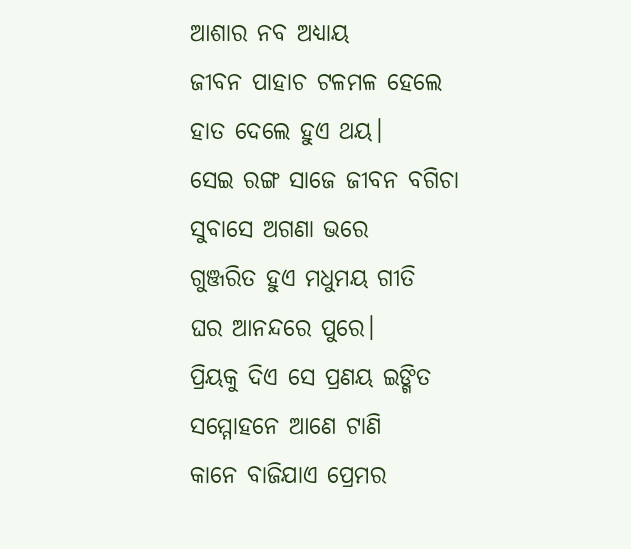ଆଶାର ନବ ଅଧ୍ୟାୟ
ଜୀବନ ପାହାଚ ଟଳମଳ ହେଲେ
ହାତ ଦେଲେ ହୁଏ ଥୟ।
ସେଇ ରଙ୍ଗ ସାଜେ ଜୀବନ ବଗିଚା
ସୁବାସେ ଅଗଣା ଭରେ
ଗୁଞ୍ଜରିତ ହୁଏ ମଧୁମୟ ଗୀତି
ଘର ଆନନ୍ଦରେ ପୁରେ।
ପ୍ରିୟକୁ ଦିଏ ସେ ପ୍ରଣୟ ଇଙ୍ଗିତ
ସମ୍ମୋହନେ ଆଣେ ଟାଣି
କାନେ ବାଜିଯାଏ ପ୍ରେମର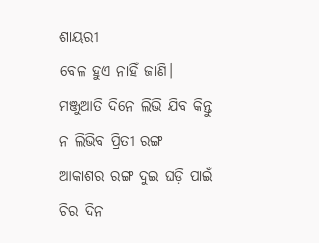ଶାୟରୀ
ବେଳ ହୁଏ ନାହିଁ ଜାଣି।
ମଞ୍ଜୁଆତି ଦିନେ ଲିଭି ଯିବ କିନ୍ତୁ
ନ ଲିଭିବ ପ୍ରିତୀ ରଙ୍ଗ
ଆକାଶର ରଙ୍ଗ ଦୁଇ ଘଡ଼ି ପାଇଁ
ଚିର ଦିନ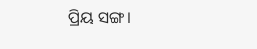ପ୍ରିୟ ସଙ୍ଗ।